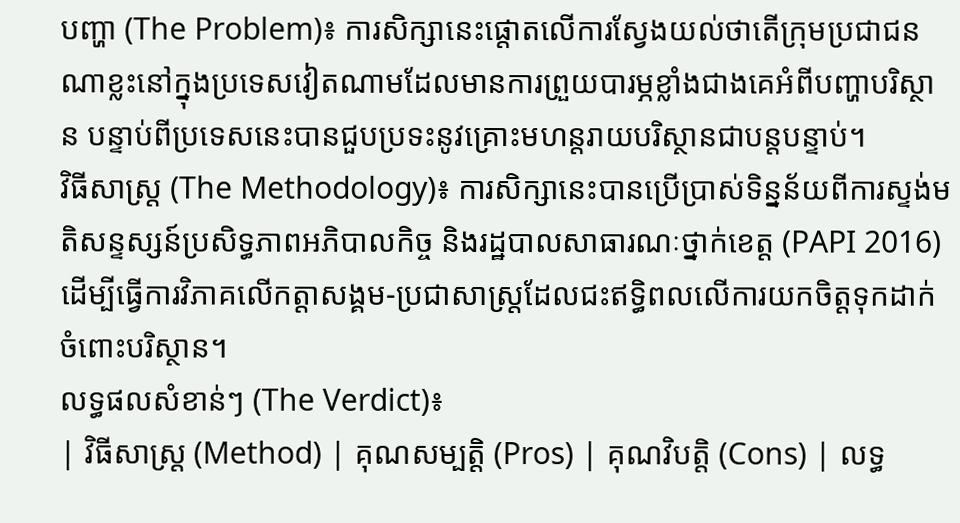បញ្ហា (The Problem)៖ ការសិក្សានេះផ្តោតលើការស្វែងយល់ថាតើក្រុមប្រជាជនណាខ្លះនៅក្នុងប្រទេសវៀតណាមដែលមានការព្រួយបារម្ភខ្លាំងជាងគេអំពីបញ្ហាបរិស្ថាន បន្ទាប់ពីប្រទេសនេះបានជួបប្រទះនូវគ្រោះមហន្តរាយបរិស្ថានជាបន្តបន្ទាប់។
វិធីសាស្ត្រ (The Methodology)៖ ការសិក្សានេះបានប្រើប្រាស់ទិន្នន័យពីការស្ទង់មតិសន្ទស្សន៍ប្រសិទ្ធភាពអភិបាលកិច្ច និងរដ្ឋបាលសាធារណៈថ្នាក់ខេត្ត (PAPI 2016) ដើម្បីធ្វើការវិភាគលើកត្តាសង្គម-ប្រជាសាស្ត្រដែលជះឥទ្ធិពលលើការយកចិត្តទុកដាក់ចំពោះបរិស្ថាន។
លទ្ធផលសំខាន់ៗ (The Verdict)៖
| វិធីសាស្ត្រ (Method) | គុណសម្បត្តិ (Pros) | គុណវិបត្តិ (Cons) | លទ្ធ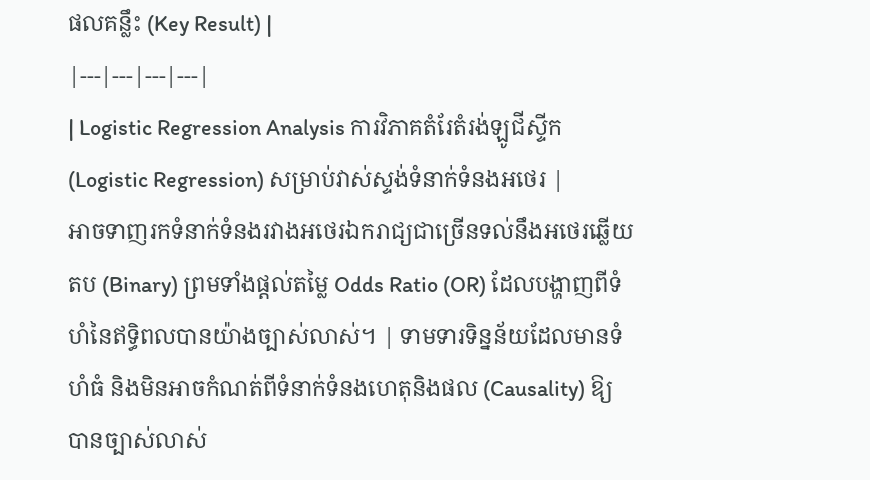ផលគន្លឹះ (Key Result) |
|---|---|---|---|
| Logistic Regression Analysis ការវិភាគតំរែតំរង់ឡូជីស្ទីក (Logistic Regression) សម្រាប់វាស់ស្ទង់ទំនាក់ទំនងអថេរ |
អាចទាញរកទំនាក់ទំនងរវាងអថេរឯករាជ្យជាច្រើនទល់នឹងអថេរឆ្លើយតប (Binary) ព្រមទាំងផ្តល់តម្លៃ Odds Ratio (OR) ដែលបង្ហាញពីទំហំនៃឥទ្ធិពលបានយ៉ាងច្បាស់លាស់។ | ទាមទារទិន្នន័យដែលមានទំហំធំ និងមិនអាចកំណត់ពីទំនាក់ទំនងហេតុនិងផល (Causality) ឱ្យបានច្បាស់លាស់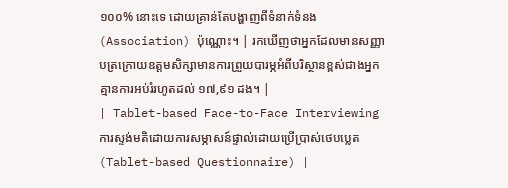១០០% នោះទេ ដោយគ្រាន់តែបង្ហាញពីទំនាក់ទំនង (Association) ប៉ុណ្ណោះ។ | រកឃើញថាអ្នកដែលមានសញ្ញាបត្រក្រោយឧត្តមសិក្សាមានការព្រួយបារម្ភអំពីបរិស្ថានខ្ពស់ជាងអ្នកគ្មានការអប់រំរហូតដល់ ១៧,៩១ ដង។ |
| Tablet-based Face-to-Face Interviewing ការស្ទង់មតិដោយការសម្ភាសន៍ផ្ទាល់ដោយប្រើប្រាស់ថេបប្លេត (Tablet-based Questionnaire) |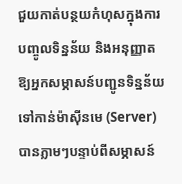ជួយកាត់បន្ថយកំហុសក្នុងការបញ្ចូលទិន្នន័យ និងអនុញ្ញាតឱ្យអ្នកសម្ភាសន៍បញ្ជូនទិន្នន័យទៅកាន់ម៉ាស៊ីនមេ (Server) បានភ្លាមៗបន្ទាប់ពីសម្ភាសន៍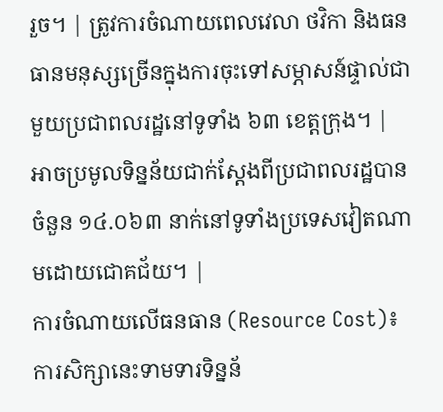រួច។ | ត្រូវការចំណាយពេលវេលា ថវិកា និងធនធានមនុស្សច្រើនក្នុងការចុះទៅសម្ភាសន៍ផ្ទាល់ជាមួយប្រជាពលរដ្ឋនៅទូទាំង ៦៣ ខេត្តក្រុង។ | អាចប្រមូលទិន្នន័យជាក់ស្តែងពីប្រជាពលរដ្ឋបានចំនួន ១៤.០៦៣ នាក់នៅទូទាំងប្រទេសវៀតណាមដោយជោគជ័យ។ |
ការចំណាយលើធនធាន (Resource Cost)៖ ការសិក្សានេះទាមទារទិន្នន័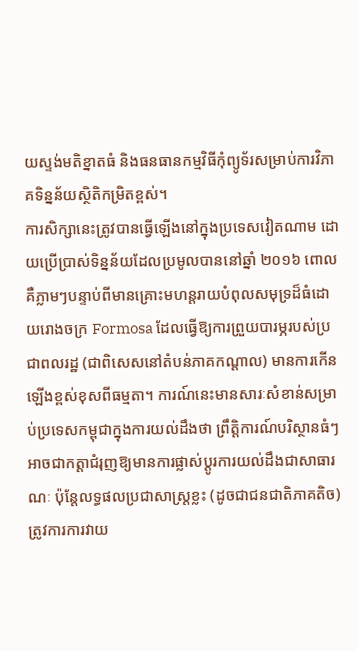យស្ទង់មតិខ្នាតធំ និងធនធានកម្មវិធីកុំព្យូទ័រសម្រាប់ការវិភាគទិន្នន័យស្ថិតិកម្រិតខ្ពស់។
ការសិក្សានេះត្រូវបានធ្វើឡើងនៅក្នុងប្រទេសវៀតណាម ដោយប្រើប្រាស់ទិន្នន័យដែលប្រមូលបាននៅឆ្នាំ ២០១៦ ពោលគឺភ្លាមៗបន្ទាប់ពីមានគ្រោះមហន្តរាយបំពុលសមុទ្រដ៏ធំដោយរោងចក្រ Formosa ដែលធ្វើឱ្យការព្រួយបារម្ភរបស់ប្រជាពលរដ្ឋ (ជាពិសេសនៅតំបន់ភាគកណ្តាល) មានការកើនឡើងខ្ពស់ខុសពីធម្មតា។ ការណ៍នេះមានសារៈសំខាន់សម្រាប់ប្រទេសកម្ពុជាក្នុងការយល់ដឹងថា ព្រឹត្តិការណ៍បរិស្ថានធំៗអាចជាកត្តាជំរុញឱ្យមានការផ្លាស់ប្តូរការយល់ដឹងជាសាធារណៈ ប៉ុន្តែលទ្ធផលប្រជាសាស្ត្រខ្លះ (ដូចជាជនជាតិភាគតិច) ត្រូវការការវាយ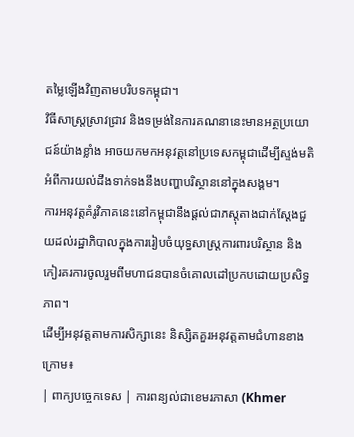តម្លៃឡើងវិញតាមបរិបទកម្ពុជា។
វិធីសាស្ត្រស្រាវជ្រាវ និងទម្រង់នៃការគណនានេះមានអត្ថប្រយោជន៍យ៉ាងខ្លាំង អាចយកមកអនុវត្តនៅប្រទេសកម្ពុជាដើម្បីស្ទង់មតិអំពីការយល់ដឹងទាក់ទងនឹងបញ្ហាបរិស្ថាននៅក្នុងសង្គម។
ការអនុវត្តគំរូវិភាគនេះនៅកម្ពុជានឹងផ្តល់ជាភស្តុតាងជាក់ស្តែងជួយដល់រដ្ឋាភិបាលក្នុងការរៀបចំយុទ្ធសាស្ត្រការពារបរិស្ថាន និងកៀរគរការចូលរួមពីមហាជនបានចំគោលដៅប្រកបដោយប្រសិទ្ធភាព។
ដើម្បីអនុវត្តតាមការសិក្សានេះ និស្សិតគួរអនុវត្តតាមជំហានខាងក្រោម៖
| ពាក្យបច្ចេកទេស | ការពន្យល់ជាខេមរភាសា (Khmer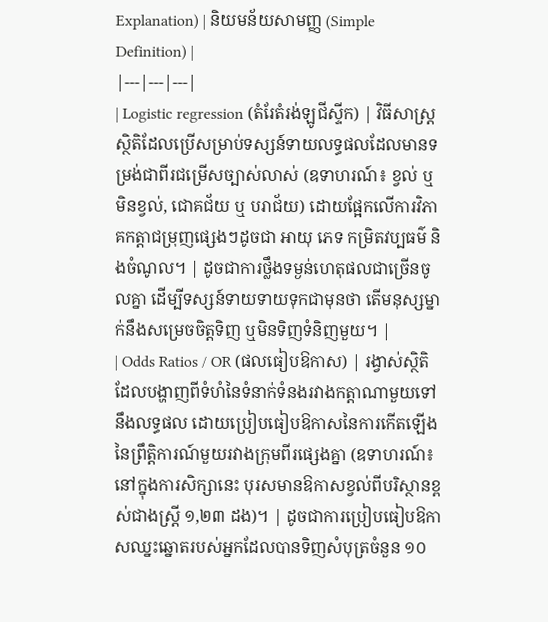Explanation) | និយមន័យសាមញ្ញ (Simple Definition) |
|---|---|---|
| Logistic regression (តំរែតំរង់ឡូជីស្ទីក) | វិធីសាស្ត្រស្ថិតិដែលប្រើសម្រាប់ទស្សន៍ទាយលទ្ធផលដែលមានទម្រង់ជាពីរជម្រើសច្បាស់លាស់ (ឧទាហរណ៍៖ ខ្វល់ ឬ មិនខ្វល់, ជោគជ័យ ឬ បរាជ័យ) ដោយផ្អែកលើការវិភាគកត្តាជម្រុញផ្សេងៗដូចជា អាយុ ភេទ កម្រិតវប្បធម៌ និងចំណូល។ | ដូចជាការថ្លឹងទម្ងន់ហេតុផលជាច្រើនចូលគ្នា ដើម្បីទស្សន៍ទាយទាយទុកជាមុនថា តើមនុស្សម្នាក់នឹងសម្រេចចិត្តទិញ ឬមិនទិញទំនិញមួយ។ |
| Odds Ratios / OR (ផលធៀបឱកាស) | រង្វាស់ស្ថិតិដែលបង្ហាញពីទំហំនៃទំនាក់ទំនងរវាងកត្តាណាមួយទៅនឹងលទ្ធផល ដោយប្រៀបធៀបឱកាសនៃការកើតឡើងនៃព្រឹត្តិការណ៍មួយរវាងក្រុមពីរផ្សេងគ្នា (ឧទាហរណ៍៖ នៅក្នុងការសិក្សានេះ បុរសមានឱកាសខ្វល់ពីបរិស្ថានខ្ពស់ជាងស្ត្រី ១,២៣ ដង)។ | ដូចជាការប្រៀបធៀបឱកាសឈ្នះឆ្នោតរបស់អ្នកដែលបានទិញសំបុត្រចំនួន ១០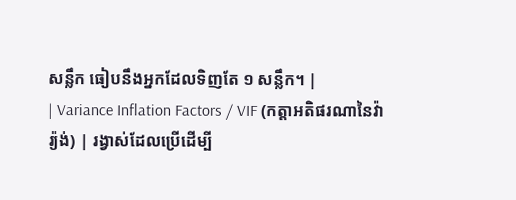សន្លឹក ធៀបនឹងអ្នកដែលទិញតែ ១ សន្លឹក។ |
| Variance Inflation Factors / VIF (កត្តាអតិផរណានៃវ៉ារ្យ៉ង់) | រង្វាស់ដែលប្រើដើម្បី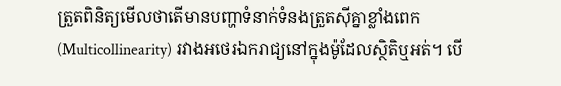ត្រួតពិនិត្យមើលថាតើមានបញ្ហាទំនាក់ទំនងត្រួតស៊ីគ្នាខ្លាំងពេក (Multicollinearity) រវាងអថេរឯករាជ្យនៅក្នុងម៉ូដែលស្ថិតិឬអត់។ បើ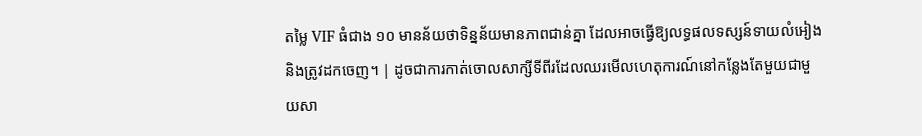តម្លៃ VIF ធំជាង ១០ មានន័យថាទិន្នន័យមានភាពជាន់គ្នា ដែលអាចធ្វើឱ្យលទ្ធផលទស្សន៍ទាយលំអៀង និងត្រូវដកចេញ។ | ដូចជាការកាត់ចោលសាក្សីទីពីរដែលឈរមើលហេតុការណ៍នៅកន្លែងតែមួយជាមួយសា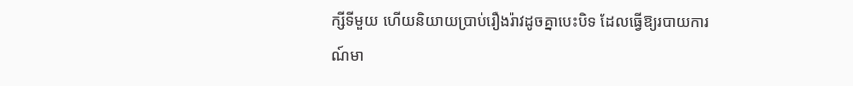ក្សីទីមួយ ហើយនិយាយប្រាប់រឿងរ៉ាវដូចគ្នាបេះបិទ ដែលធ្វើឱ្យរបាយការណ៍មា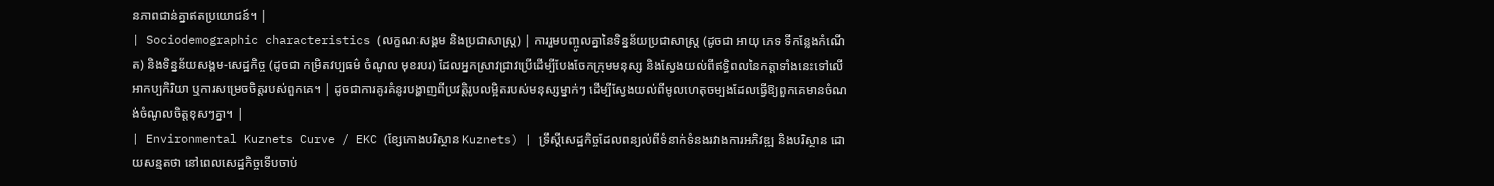នភាពជាន់គ្នាឥតប្រយោជន៍។ |
| Sociodemographic characteristics (លក្ខណៈសង្គម និងប្រជាសាស្ត្រ) | ការរួមបញ្ចូលគ្នានៃទិន្នន័យប្រជាសាស្ត្រ (ដូចជា អាយុ ភេទ ទីកន្លែងកំណើត) និងទិន្នន័យសង្គម-សេដ្ឋកិច្ច (ដូចជា កម្រិតវប្បធម៌ ចំណូល មុខរបរ) ដែលអ្នកស្រាវជ្រាវប្រើដើម្បីបែងចែកក្រុមមនុស្ស និងស្វែងយល់ពីឥទ្ធិពលនៃកត្តាទាំងនេះទៅលើអាកប្បកិរិយា ឬការសម្រេចចិត្តរបស់ពួកគេ។ | ដូចជាការគូរគំនូរបង្ហាញពីប្រវត្តិរូបលម្អិតរបស់មនុស្សម្នាក់ៗ ដើម្បីស្វែងយល់ពីមូលហេតុចម្បងដែលធ្វើឱ្យពួកគេមានចំណង់ចំណូលចិត្តខុសៗគ្នា។ |
| Environmental Kuznets Curve / EKC (ខ្សែកោងបរិស្ថាន Kuznets) | ទ្រឹស្តីសេដ្ឋកិច្ចដែលពន្យល់ពីទំនាក់ទំនងរវាងការអភិវឌ្ឍ និងបរិស្ថាន ដោយសន្មតថា នៅពេលសេដ្ឋកិច្ចទើបចាប់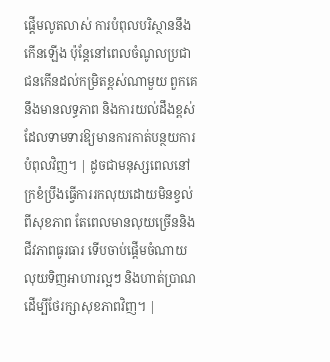ផ្តើមលូតលាស់ ការបំពុលបរិស្ថាននឹងកើនឡើង ប៉ុន្តែនៅពេលចំណូលប្រជាជនកើនដល់កម្រិតខ្ពស់ណាមួយ ពួកគេនឹងមានលទ្ធភាព និងការយល់ដឹងខ្ពស់ ដែលទាមទារឱ្យមានការកាត់បន្ថយការបំពុលវិញ។ | ដូចជាមនុស្សពេលនៅក្រខំប្រឹងធ្វើការរកលុយដោយមិនខ្វល់ពីសុខភាព តែពេលមានលុយច្រើននិងជីវភាពធូរធារ ទើបចាប់ផ្តើមចំណាយលុយទិញអាហារល្អៗ និងហាត់ប្រាណដើម្បីថែរក្សាសុខភាពវិញ។ |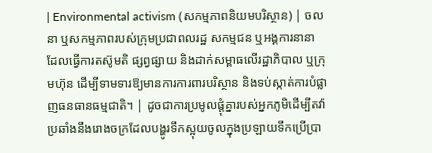| Environmental activism (សកម្មភាពនិយមបរិស្ថាន) | ចលនា ឬសកម្មភាពរបស់ក្រុមប្រជាពលរដ្ឋ សកម្មជន ឬអង្គការនានា ដែលធ្វើការតស៊ូមតិ ផ្សព្វផ្សាយ និងដាក់សម្ពាធលើរដ្ឋាភិបាល ឬក្រុមហ៊ុន ដើម្បីទាមទារឱ្យមានការការពារបរិស្ថាន និងទប់ស្កាត់ការបំផ្លាញធនធានធម្មជាតិ។ | ដូចជាការប្រមូលផ្តុំគ្នារបស់អ្នកភូមិដើម្បីតវ៉ាប្រឆាំងនឹងរោងចក្រដែលបង្ហូរទឹកស្អុយចូលក្នុងប្រឡាយទឹកប្រើប្រា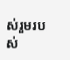ស់រួមរបស់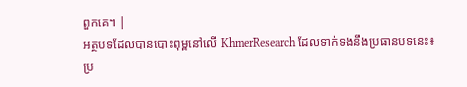ពួកគេ។ |
អត្ថបទដែលបានបោះពុម្ពនៅលើ KhmerResearch ដែលទាក់ទងនឹងប្រធានបទនេះ៖
ប្រ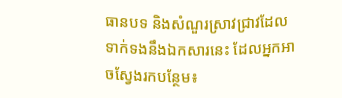ធានបទ និងសំណួរស្រាវជ្រាវដែលទាក់ទងនឹងឯកសារនេះ ដែលអ្នកអាចស្វែងរកបន្ថែម៖